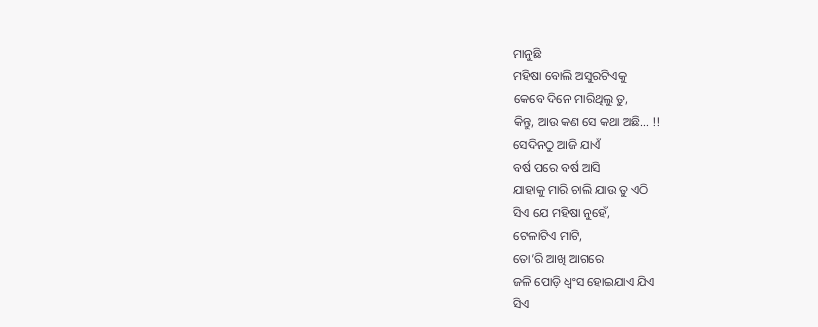ମାନୁଛି
ମହିଷା ବୋଲି ଅସୁରଟିଏକୁ
କେବେ ଦିନେ ମାରିଥିଲୁ ତୁ,
କିନ୍ତୁ, ଆଉ କଣ ସେ କଥା ଅଛି… !!
ସେଦିନଠୁ ଆଜି ଯାଏଁ
ବର୍ଷ ପରେ ବର୍ଷ ଆସି
ଯାହାକୁ ମାରି ଚାଲି ଯାଉ ତୁ ଏଠି
ସିଏ ଯେ ମହିଷା ନୁହେଁ,
ଟେଳାଟିଏ ମାଟି,
ତୋ’ରି ଆଖି ଆଗରେ
ଜଳି ପୋଡ଼ି ଧ୍ବଂସ ହୋଇଯାଏ ଯିଏ
ସିଏ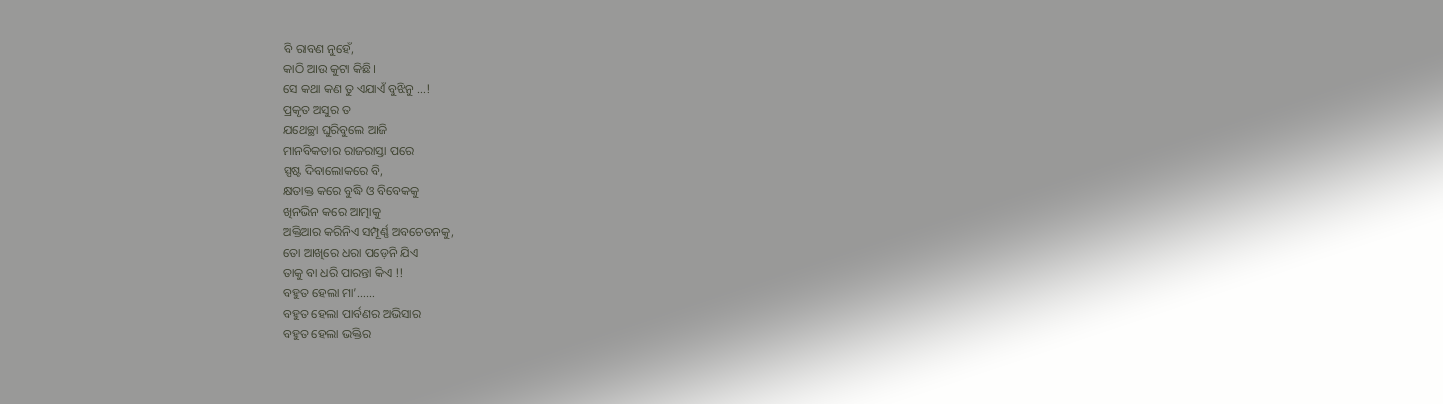ବି ରାବଣ ନୁହେଁ,
କାଠି ଆଉ କୁଟା କିଛି।
ସେ କଥା କଣ ତୁ ଏଯାଏଁ ବୁଝିନୁ …!
ପ୍ରକୃତ ଅସୁର ତ
ଯଥେଚ୍ଛା ଘୁରିବୁଲେ ଆଜି
ମାନବିକତାର ରାଜରାସ୍ତା ପରେ
ସ୍ପଷ୍ଟ ଦିବାଲୋକରେ ବି,
କ୍ଷତାକ୍ତ କରେ ବୁଦ୍ଧି ଓ ବିବେକକୁ
ଖିନଭିନ କରେ ଆତ୍ମାକୁ
ଅକ୍ତିଆର କରିନିଏ ସମ୍ପୂର୍ଣ୍ଣ ଅବଚେତନକୁ,
ତୋ ଆଖିରେ ଧରା ପଡ଼େନି ଯିଏ
ତାକୁ ବା ଧରି ପାରନ୍ତା କିଏ !!
ବହୁତ ହେଲା ମା’……
ବହୁତ ହେଲା ପାର୍ବଣର ଅଭିସାର
ବହୁତ ହେଲା ଭକ୍ତିର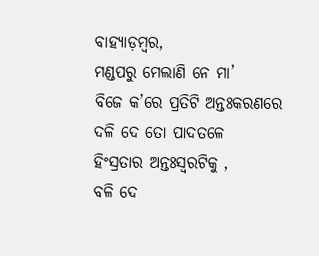ବାହ୍ୟାଡ଼ମ୍ବର,
ମଣ୍ଡପରୁ ମେଲାଣି ନେ ମା’
ବିଜେ କ’ରେ ପ୍ରତିଟି ଅନ୍ତଃକରଣରେ
ଦଳି ଦେ ତୋ ପାଦତଳେ
ହିଂସ୍ରତାର ଅନ୍ତଃସ୍ବରଟିକୁ ,
ବଳି ଦେ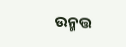ଉନ୍ମତ୍ତ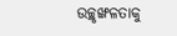ଉଚ୍ଛୃଙ୍ଖଳତାକୁ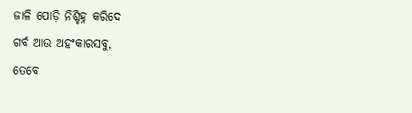ଜାଳି ପୋଡ଼ି ନିଶ୍ଚିହ୍ନ କରିଦେ
ଗର୍ବ ଆଉ ଅହଂକାରସବୁ,
ତେବେ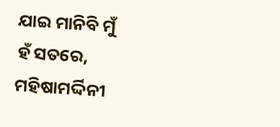ଯାଇ ମାନିବି ମୁଁ
ହଁ ସତରେ,
ମହିଷାମର୍ଦ୍ଦିନୀ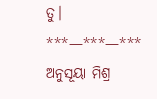ତୁ।
***—***—***
ଅନୁସୂୟା ମିଶ୍ର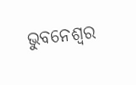ଭୁବନେଶ୍ୱର